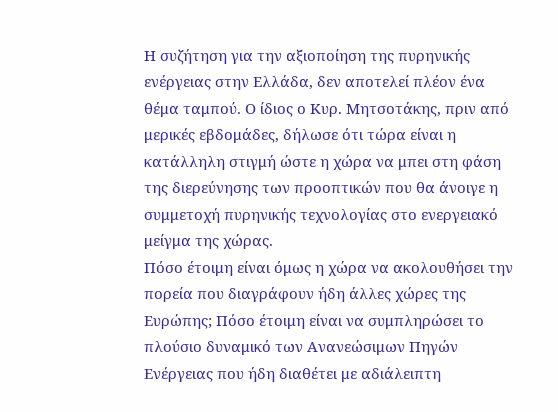Η συζήτηση για την αξιοποίηση της πυρηνικής ενέργειας στην Ελλάδα, δεν αποτελεί πλέον ένα θέμα ταμπού. Ο ίδιος ο Κυρ. Μητσοτάκης, πριν από μερικές εβδομάδες, δήλωσε ότι τώρα είναι η κατάλληλη στιγμή ώστε η χώρα να μπει στη φάση της διερεύνησης των προοπτικών που θα άνοιγε η συμμετοχή πυρηνικής τεχνολογίας στο ενεργειακό μείγμα της χώρας.
Πόσο έτοιμη είναι όμως η χώρα να ακολουθήσει την πορεία που διαγράφουν ήδη άλλες χώρες της Ευρώπης; Πόσο έτοιμη είναι να συμπληρώσει το πλούσιο δυναμικό των Ανανεώσιμων Πηγών Ενέργειας που ήδη διαθέτει με αδιάλειπτη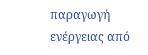παραγωγή ενέργειας από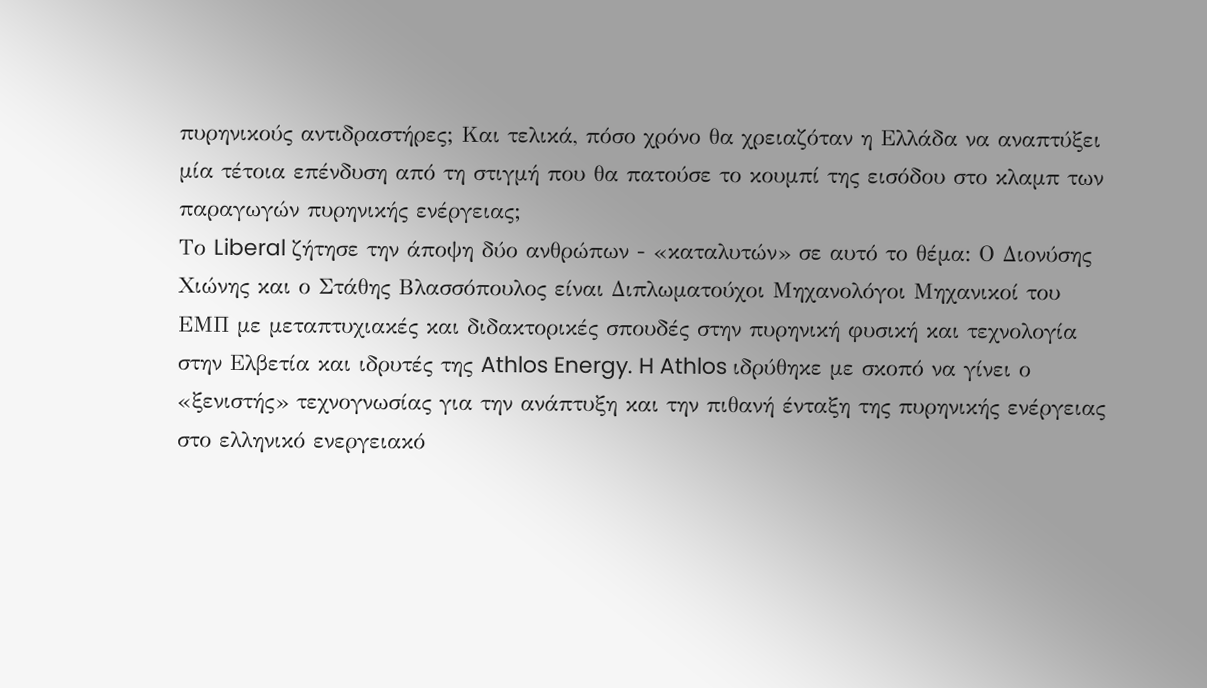πυρηνικούς αντιδραστήρες; Και τελικά, πόσο χρόνο θα χρειαζόταν η Ελλάδα να αναπτύξει μία τέτοια επένδυση από τη στιγμή που θα πατούσε το κουμπί της εισόδου στο κλαμπ των παραγωγών πυρηνικής ενέργειας;
Το Liberal ζήτησε την άποψη δύο ανθρώπων - «καταλυτών» σε αυτό το θέμα: Ο Διονύσης Χιώνης και ο Στάθης Βλασσόπουλος είναι Διπλωματούχοι Μηχανολόγοι Μηχανικοί του ΕΜΠ με μεταπτυχιακές και διδακτορικές σπουδές στην πυρηνική φυσική και τεχνολογία στην Ελβετία και ιδρυτές της Athlos Energy. H Athlos ιδρύθηκε με σκοπό να γίνει ο «ξενιστής» τεχνογνωσίας για την ανάπτυξη και την πιθανή ένταξη της πυρηνικής ενέργειας στο ελληνικό ενεργειακό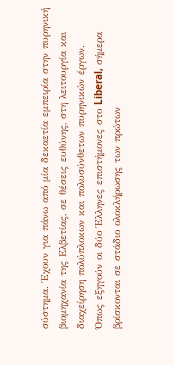σύστημα. Έχουν για πάνω από μία δεκαετία εμπειρία στην πυρηνική βιομηχανία της Ελβετίας, σε θέσεις ευθύνης, στη λειτουργία και διαχείρηση πολύπλοκων και πολυσύνθετων πυρηνικών έργων.
Όπως εξηγούν οι δύο Έλληνες επιστήμονες στο Liberal, σήμερα βρίσκονται σε στάδιο ολοκλήρωσης των πρώτων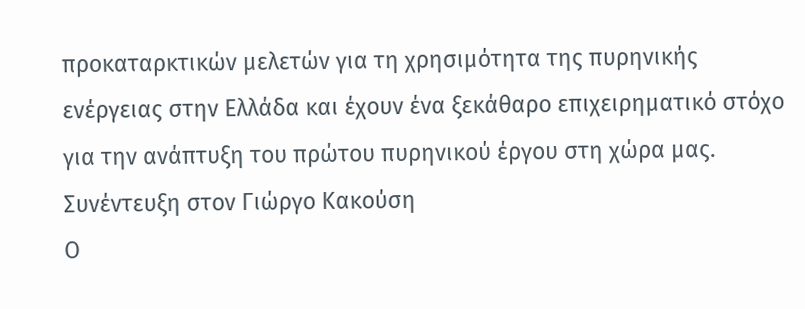προκαταρκτικών μελετών για τη χρησιμότητα της πυρηνικής ενέργειας στην Ελλάδα και έχουν ένα ξεκάθαρο επιχειρηματικό στόχο για την ανάπτυξη του πρώτου πυρηνικού έργου στη χώρα μας.
Συνέντευξη στον Γιώργο Κακούση
Ο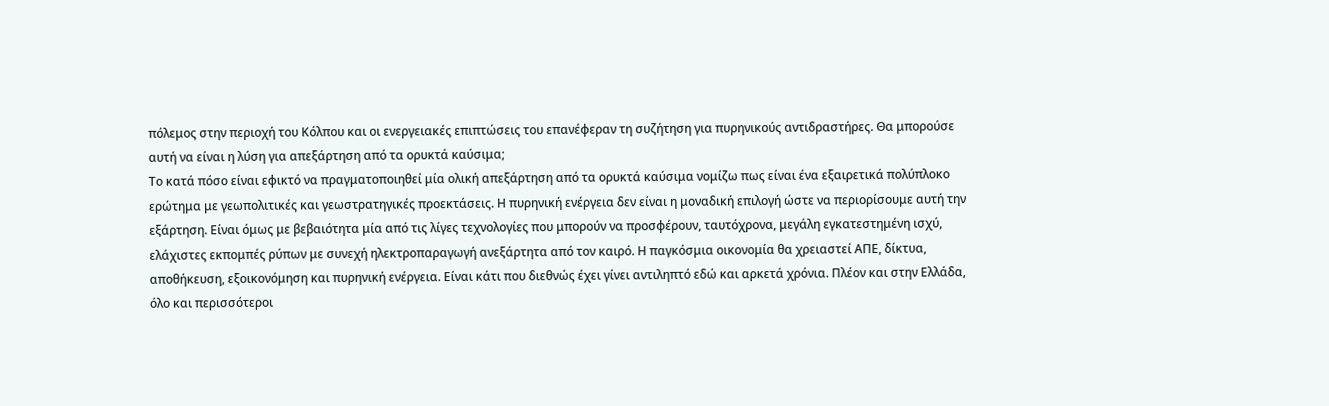πόλεμος στην περιοχή του Κόλπου και οι ενεργειακές επιπτώσεις του επανέφεραν τη συζήτηση για πυρηνικούς αντιδραστήρες. Θα μπορούσε αυτή να είναι η λύση για απεξάρτηση από τα ορυκτά καύσιμα;
Το κατά πόσο είναι εφικτό να πραγματοποιηθεί μία ολική απεξάρτηση από τα ορυκτά καύσιμα νομίζω πως είναι ένα εξαιρετικά πολύπλοκο ερώτημα με γεωπολιτικές και γεωστρατηγικές προεκτάσεις. Η πυρηνική ενέργεια δεν είναι η μοναδική επιλογή ώστε να περιορίσουμε αυτή την εξάρτηση. Είναι όμως με βεβαιότητα μία από τις λίγες τεχνολογίες που μπορούν να προσφέρουν, ταυτόχρονα, μεγάλη εγκατεστημένη ισχύ, ελάχιστες εκπομπές ρύπων με συνεχή ηλεκτροπαραγωγή ανεξάρτητα από τον καιρό. Η παγκόσμια οικονομία θα χρειαστεί ΑΠΕ, δίκτυα, αποθήκευση, εξοικονόμηση και πυρηνική ενέργεια. Είναι κάτι που διεθνώς έχει γίνει αντιληπτό εδώ και αρκετά χρόνια. Πλέον και στην Ελλάδα, όλο και περισσότεροι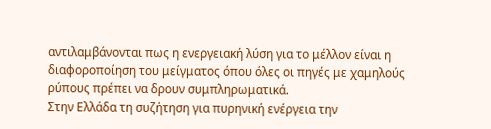αντιλαμβάνονται πως η ενεργειακή λύση για το μέλλον είναι η διαφοροποίηση του μείγματος όπου όλες οι πηγές με χαμηλούς ρύπους πρέπει να δρουν συμπληρωματικά.
Στην Ελλάδα τη συζήτηση για πυρηνική ενέργεια την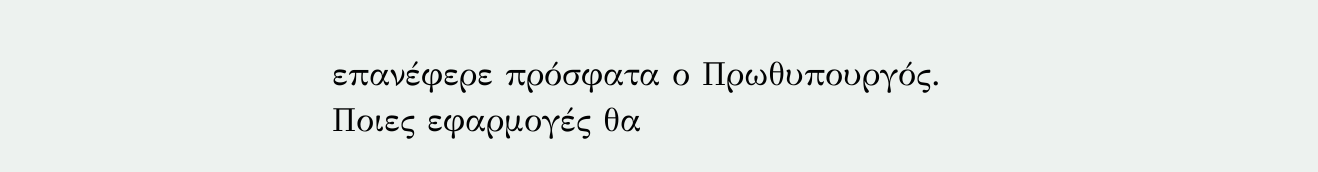επανέφερε πρόσφατα ο Πρωθυπουργός. Ποιες εφαρμογές θα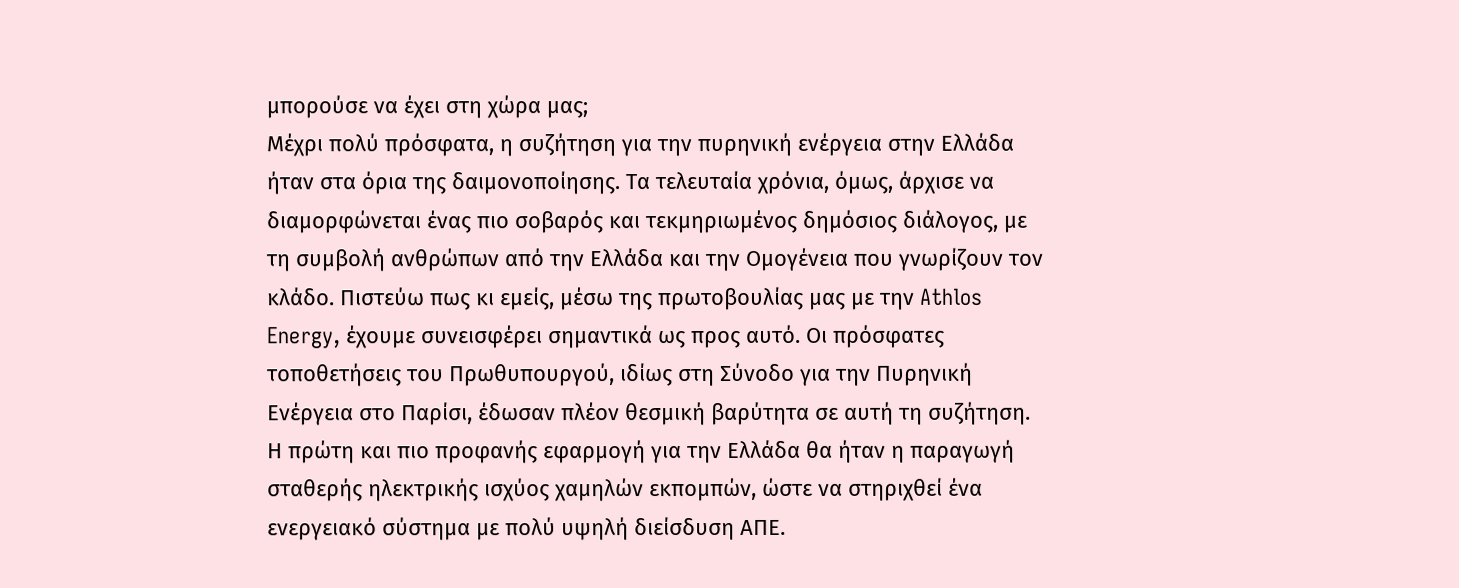μπορούσε να έχει στη χώρα μας;
Μέχρι πολύ πρόσφατα, η συζήτηση για την πυρηνική ενέργεια στην Ελλάδα ήταν στα όρια της δαιμονοποίησης. Τα τελευταία χρόνια, όμως, άρχισε να διαμορφώνεται ένας πιο σοβαρός και τεκμηριωμένος δημόσιος διάλογος, με τη συμβολή ανθρώπων από την Ελλάδα και την Ομογένεια που γνωρίζουν τον κλάδο. Πιστεύω πως κι εμείς, μέσω της πρωτοβουλίας μας με την Athlos Energy, έχουμε συνεισφέρει σημαντικά ως προς αυτό. Οι πρόσφατες τοποθετήσεις του Πρωθυπουργού, ιδίως στη Σύνοδο για την Πυρηνική Ενέργεια στο Παρίσι, έδωσαν πλέον θεσμική βαρύτητα σε αυτή τη συζήτηση.
Η πρώτη και πιο προφανής εφαρμογή για την Ελλάδα θα ήταν η παραγωγή σταθερής ηλεκτρικής ισχύος χαμηλών εκπομπών, ώστε να στηριχθεί ένα ενεργειακό σύστημα με πολύ υψηλή διείσδυση ΑΠΕ.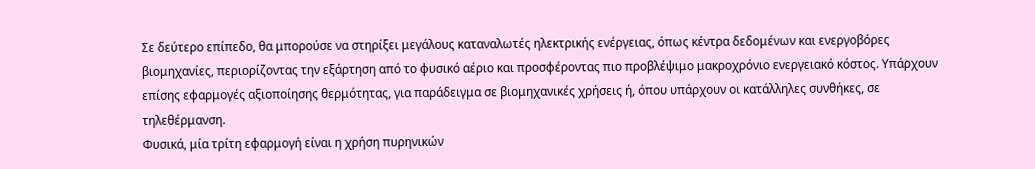Σε δεύτερο επίπεδο, θα μπορούσε να στηρίξει μεγάλους καταναλωτές ηλεκτρικής ενέργειας, όπως κέντρα δεδομένων και ενεργοβόρες βιομηχανίες, περιορίζοντας την εξάρτηση από το φυσικό αέριο και προσφέροντας πιο προβλέψιμο μακροχρόνιο ενεργειακό κόστος. Υπάρχουν επίσης εφαρμογές αξιοποίησης θερμότητας, για παράδειγμα σε βιομηχανικές χρήσεις ή, όπου υπάρχουν οι κατάλληλες συνθήκες, σε τηλεθέρμανση.
Φυσικά, μία τρίτη εφαρμογή είναι η χρήση πυρηνικών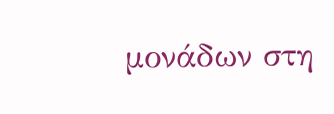μονάδων στη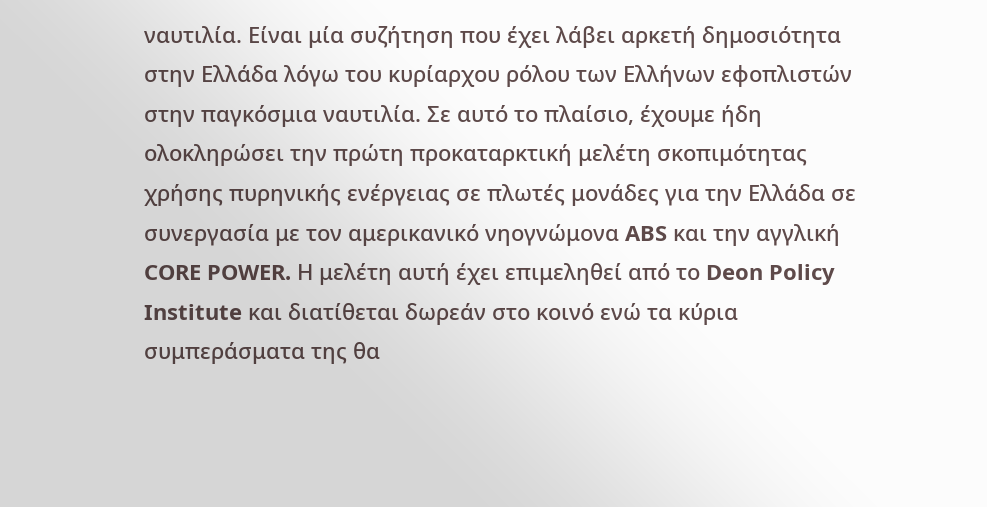ναυτιλία. Είναι μία συζήτηση που έχει λάβει αρκετή δημοσιότητα στην Ελλάδα λόγω του κυρίαρχου ρόλου των Ελλήνων εφοπλιστών στην παγκόσμια ναυτιλία. Σε αυτό το πλαίσιο, έχουμε ήδη ολοκληρώσει την πρώτη προκαταρκτική μελέτη σκοπιμότητας χρήσης πυρηνικής ενέργειας σε πλωτές μονάδες για την Ελλάδα σε συνεργασία με τον αμερικανικό νηογνώμονα ABS και την αγγλική CORE POWER. Η μελέτη αυτή έχει επιμεληθεί από το Deon Policy Institute και διατίθεται δωρεάν στο κοινό ενώ τα κύρια συμπεράσματα της θα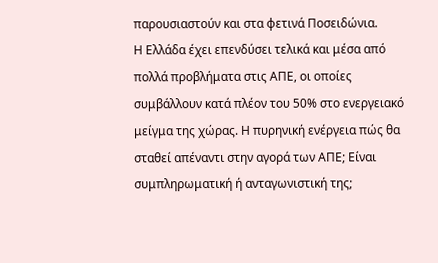παρουσιαστούν και στα φετινά Ποσειδώνια.
Η Ελλάδα έχει επενδύσει τελικά και μέσα από πολλά προβλήματα στις ΑΠΕ, οι οποίες συμβάλλουν κατά πλέον του 50% στο ενεργειακό μείγμα της χώρας. Η πυρηνική ενέργεια πώς θα σταθεί απέναντι στην αγορά των ΑΠΕ; Είναι συμπληρωματική ή ανταγωνιστική της;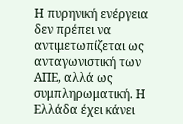Η πυρηνική ενέργεια δεν πρέπει να αντιμετωπίζεται ως ανταγωνιστική των ΑΠΕ, αλλά ως συμπληρωματική. Η Ελλάδα έχει κάνει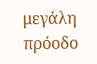μεγάλη πρόοδο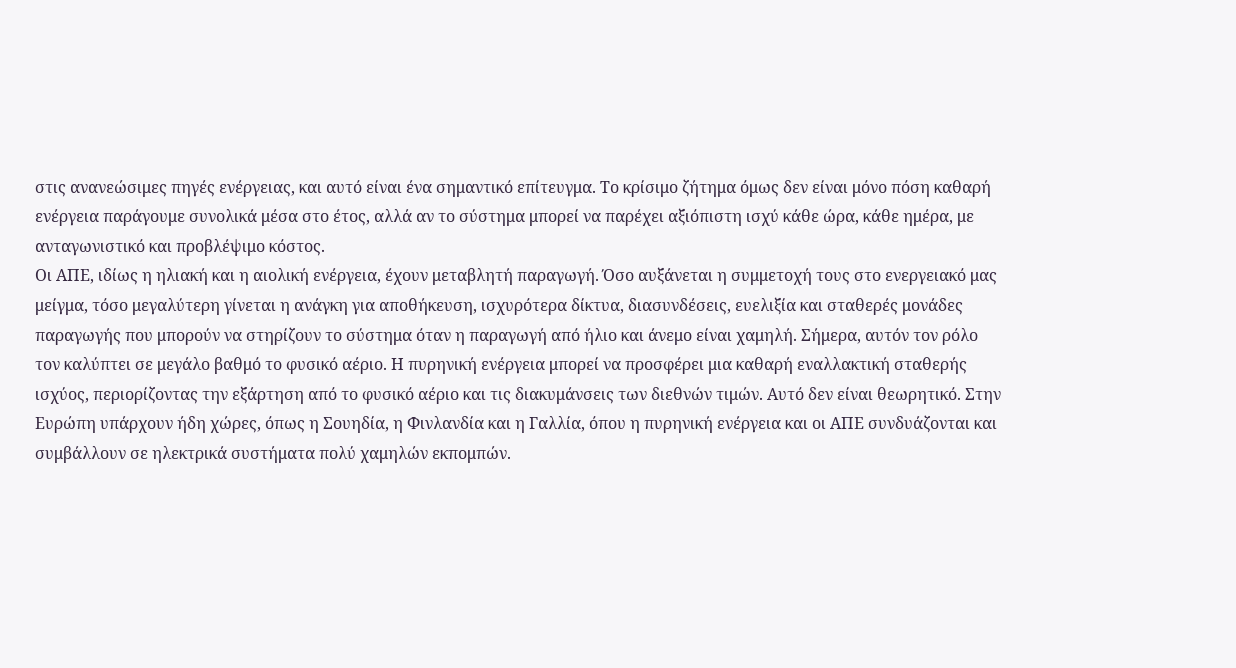στις ανανεώσιμες πηγές ενέργειας, και αυτό είναι ένα σημαντικό επίτευγμα. Το κρίσιμο ζήτημα όμως δεν είναι μόνο πόση καθαρή ενέργεια παράγουμε συνολικά μέσα στο έτος, αλλά αν το σύστημα μπορεί να παρέχει αξιόπιστη ισχύ κάθε ώρα, κάθε ημέρα, με ανταγωνιστικό και προβλέψιμο κόστος.
Οι ΑΠΕ, ιδίως η ηλιακή και η αιολική ενέργεια, έχουν μεταβλητή παραγωγή. Όσο αυξάνεται η συμμετοχή τους στο ενεργειακό μας μείγμα, τόσο μεγαλύτερη γίνεται η ανάγκη για αποθήκευση, ισχυρότερα δίκτυα, διασυνδέσεις, ευελιξία και σταθερές μονάδες παραγωγής που μπορούν να στηρίζουν το σύστημα όταν η παραγωγή από ήλιο και άνεμο είναι χαμηλή. Σήμερα, αυτόν τον ρόλο τον καλύπτει σε μεγάλο βαθμό το φυσικό αέριο. Η πυρηνική ενέργεια μπορεί να προσφέρει μια καθαρή εναλλακτική σταθερής ισχύος, περιορίζοντας την εξάρτηση από το φυσικό αέριο και τις διακυμάνσεις των διεθνών τιμών. Αυτό δεν είναι θεωρητικό. Στην Ευρώπη υπάρχουν ήδη χώρες, όπως η Σουηδία, η Φινλανδία και η Γαλλία, όπου η πυρηνική ενέργεια και οι ΑΠΕ συνδυάζονται και συμβάλλουν σε ηλεκτρικά συστήματα πολύ χαμηλών εκπομπών.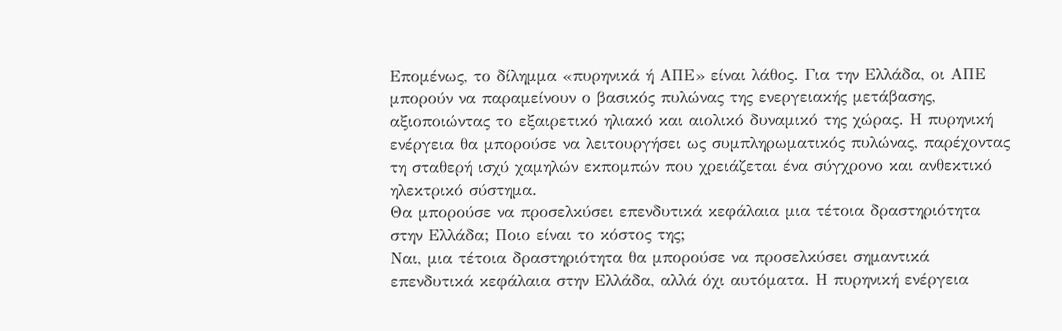Επομένως, το δίλημμα «πυρηνικά ή ΑΠΕ» είναι λάθος. Για την Ελλάδα, οι ΑΠΕ μπορούν να παραμείνουν ο βασικός πυλώνας της ενεργειακής μετάβασης, αξιοποιώντας το εξαιρετικό ηλιακό και αιολικό δυναμικό της χώρας. Η πυρηνική ενέργεια θα μπορούσε να λειτουργήσει ως συμπληρωματικός πυλώνας, παρέχοντας τη σταθερή ισχύ χαμηλών εκπομπών που χρειάζεται ένα σύγχρονο και ανθεκτικό ηλεκτρικό σύστημα.
Θα μπορούσε να προσελκύσει επενδυτικά κεφάλαια μια τέτοια δραστηριότητα στην Ελλάδα; Ποιο είναι το κόστος της;
Ναι, μια τέτοια δραστηριότητα θα μπορούσε να προσελκύσει σημαντικά επενδυτικά κεφάλαια στην Ελλάδα, αλλά όχι αυτόματα. Η πυρηνική ενέργεια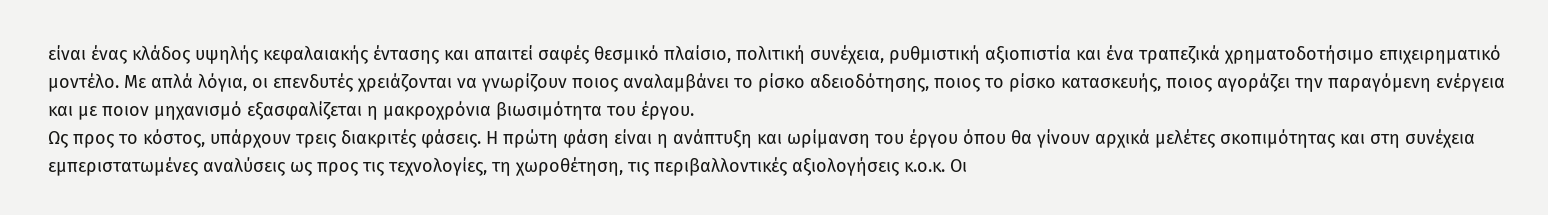είναι ένας κλάδος υψηλής κεφαλαιακής έντασης και απαιτεί σαφές θεσμικό πλαίσιο, πολιτική συνέχεια, ρυθμιστική αξιοπιστία και ένα τραπεζικά χρηματοδοτήσιμο επιχειρηματικό μοντέλο. Με απλά λόγια, οι επενδυτές χρειάζονται να γνωρίζουν ποιος αναλαμβάνει το ρίσκο αδειοδότησης, ποιος το ρίσκο κατασκευής, ποιος αγοράζει την παραγόμενη ενέργεια και με ποιον μηχανισμό εξασφαλίζεται η μακροχρόνια βιωσιμότητα του έργου.
Ως προς το κόστος, υπάρχουν τρεις διακριτές φάσεις. Η πρώτη φάση είναι η ανάπτυξη και ωρίμανση του έργου όπου θα γίνουν αρχικά μελέτες σκοπιμότητας και στη συνέχεια εμπεριστατωμένες αναλύσεις ως προς τις τεχνολογίες, τη χωροθέτηση, τις περιβαλλοντικές αξιολογήσεις κ.ο.κ. Οι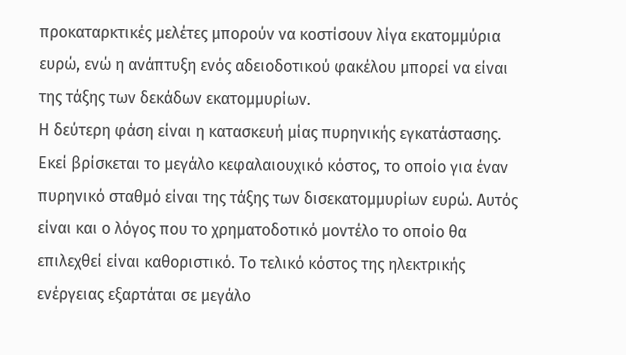προκαταρκτικές μελέτες μπορούν να κοστίσουν λίγα εκατομμύρια ευρώ, ενώ η ανάπτυξη ενός αδειοδοτικού φακέλου μπορεί να είναι της τάξης των δεκάδων εκατομμυρίων.
Η δεύτερη φάση είναι η κατασκευή μίας πυρηνικής εγκατάστασης. Εκεί βρίσκεται το μεγάλο κεφαλαιουχικό κόστος, το οποίο για έναν πυρηνικό σταθμό είναι της τάξης των δισεκατομμυρίων ευρώ. Αυτός είναι και ο λόγος που το χρηματοδοτικό μοντέλο το οποίο θα επιλεχθεί είναι καθοριστικό. Το τελικό κόστος της ηλεκτρικής ενέργειας εξαρτάται σε μεγάλο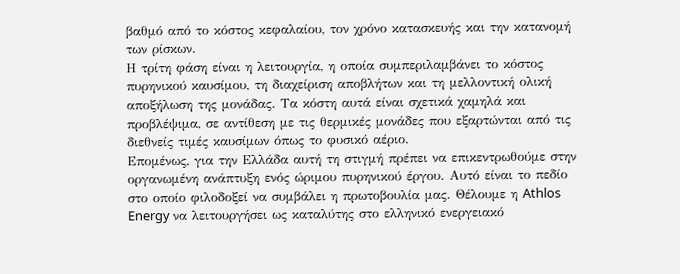βαθμό από το κόστος κεφαλαίου, τον χρόνο κατασκευής και την κατανομή των ρίσκων.
Η τρίτη φάση είναι η λειτουργία, η οποία συμπεριλαμβάνει το κόστος πυρηνικού καυσίμου, τη διαχείριση αποβλήτων και τη μελλοντική ολική αποξήλωση της μονάδας. Τα κόστη αυτά είναι σχετικά χαμηλά και προβλέψιμα, σε αντίθεση με τις θερμικές μονάδες που εξαρτώνται από τις διεθνείς τιμές καυσίμων όπως το φυσικό αέριο.
Επομένως, για την Ελλάδα αυτή τη στιγμή πρέπει να επικεντρωθούμε στην οργανωμένη ανάπτυξη ενός ώριμου πυρηνικού έργου. Αυτό είναι το πεδίο στο οποίο φιλοδοξεί να συμβάλει η πρωτοβουλία μας. Θέλουμε η Athlos Energy να λειτουργήσει ως καταλύτης στο ελληνικό ενεργειακό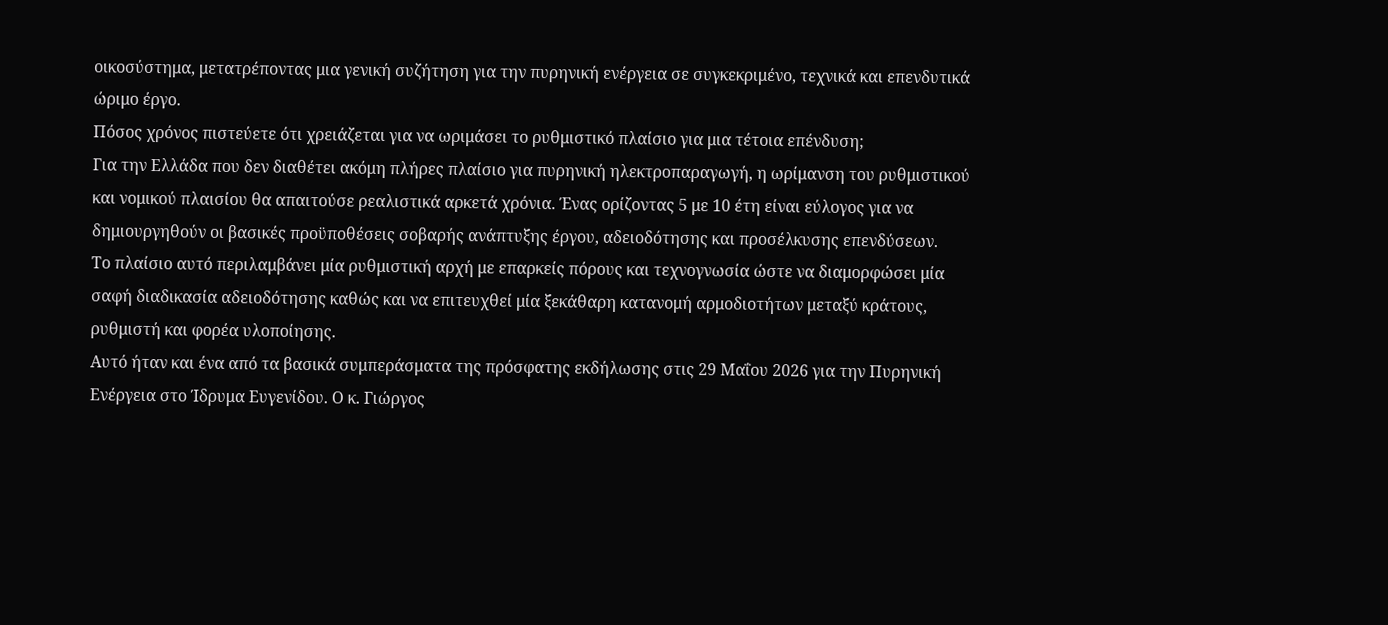οικοσύστημα, μετατρέποντας μια γενική συζήτηση για την πυρηνική ενέργεια σε συγκεκριμένο, τεχνικά και επενδυτικά ώριμο έργο.
Πόσος χρόνος πιστεύετε ότι χρειάζεται για να ωριμάσει το ρυθμιστικό πλαίσιο για μια τέτοια επένδυση;
Για την Ελλάδα που δεν διαθέτει ακόμη πλήρες πλαίσιο για πυρηνική ηλεκτροπαραγωγή, η ωρίμανση του ρυθμιστικού και νομικού πλαισίου θα απαιτούσε ρεαλιστικά αρκετά χρόνια. Ένας ορίζοντας 5 με 10 έτη είναι εύλογος για να δημιουργηθούν οι βασικές προϋποθέσεις σοβαρής ανάπτυξης έργου, αδειοδότησης και προσέλκυσης επενδύσεων.
Το πλαίσιο αυτό περιλαμβάνει μία ρυθμιστική αρχή με επαρκείς πόρους και τεχνογνωσία ώστε να διαμορφώσει μία σαφή διαδικασία αδειοδότησης καθώς και να επιτευχθεί μία ξεκάθαρη κατανομή αρμοδιοτήτων μεταξύ κράτους, ρυθμιστή και φορέα υλοποίησης.
Αυτό ήταν και ένα από τα βασικά συμπεράσματα της πρόσφατης εκδήλωσης στις 29 Μαΐου 2026 για την Πυρηνική Ενέργεια στο Ίδρυμα Ευγενίδου. Ο κ. Γιώργος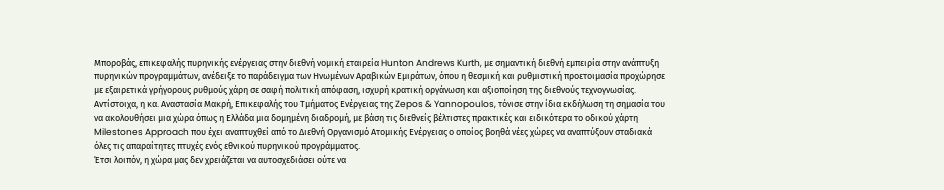Μποροβάς, επικεφαλής πυρηνικής ενέργειας στην διεθνή νομική εταιρεία Hunton Andrews Kurth, με σημαντική διεθνή εμπειρία στην ανάπτυξη πυρηνικών προγραμμάτων, ανέδειξε το παράδειγμα των Ηνωμένων Αραβικών Εμιράτων, όπου η θεσμική και ρυθμιστική προετοιμασία προχώρησε με εξαιρετικά γρήγορους ρυθμούς χάρη σε σαφή πολιτική απόφαση, ισχυρή κρατική οργάνωση και αξιοποίηση της διεθνούς τεχνογνωσίας.
Αντίστοιχα, η κα. Αναστασία Μακρή, Επικεφαλής του Τμήματος Ενέργειας της Zepos & Yannopoulos, τόνισε στην ίδια εκδήλωση τη σημασία του να ακολουθήσει μια χώρα όπως η Ελλάδα μια δομημένη διαδρομή, με βάση τις διεθνείς βέλτιστες πρακτικές και ειδικότερα το οδικού χάρτη Milestones Approach που έχει αναπτυχθεί από το Διεθνή Οργανισμό Ατομικής Ενέργειας ο οποίος βοηθά νέες χώρες να αναπτύξουν σταδιακά όλες τις απαραίτητες πτυχές ενός εθνικού πυρηνικού προγράμματος.
Έτσι λοιπόν, η χώρα μας δεν χρειάζεται να αυτοσχεδιάσει ούτε να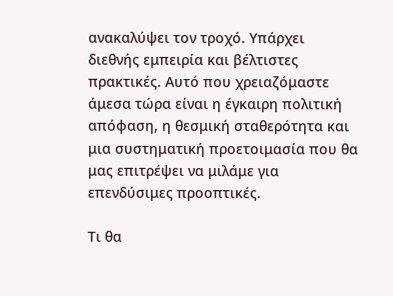ανακαλύψει τον τροχό. Υπάρχει διεθνής εμπειρία και βέλτιστες πρακτικές. Αυτό που χρειαζόμαστε άμεσα τώρα είναι η έγκαιρη πολιτική απόφαση, η θεσμική σταθερότητα και μια συστηματική προετοιμασία που θα μας επιτρέψει να μιλάμε για επενδύσιμες προοπτικές.

Τι θα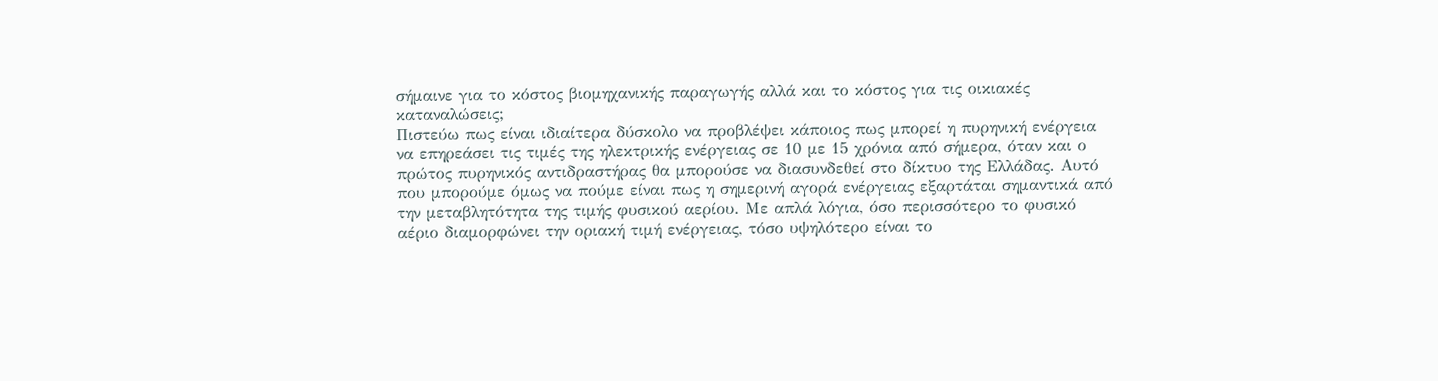σήμαινε για το κόστος βιομηχανικής παραγωγής αλλά και το κόστος για τις οικιακές καταναλώσεις;
Πιστεύω πως είναι ιδιαίτερα δύσκολο να προβλέψει κάποιος πως μπορεί η πυρηνική ενέργεια να επηρεάσει τις τιμές της ηλεκτρικής ενέργειας σε 10 με 15 χρόνια από σήμερα, όταν και ο πρώτος πυρηνικός αντιδραστήρας θα μπορούσε να διασυνδεθεί στο δίκτυο της Ελλάδας. Αυτό που μπορούμε όμως να πούμε είναι πως η σημερινή αγορά ενέργειας εξαρτάται σημαντικά από την μεταβλητότητα της τιμής φυσικού αερίου. Με απλά λόγια, όσο περισσότερο το φυσικό αέριο διαμορφώνει την οριακή τιμή ενέργειας, τόσο υψηλότερο είναι το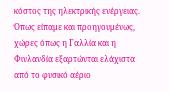κόστος της ηλεκτρικής ενέργειας. Όπως είπαμε και προηγουμένως, χώρες όπως η Γαλλία και η Φινλανδία εξαρτώνται ελάχιστα από το φυσικό αέριο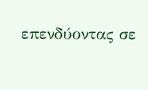επενδύοντας σε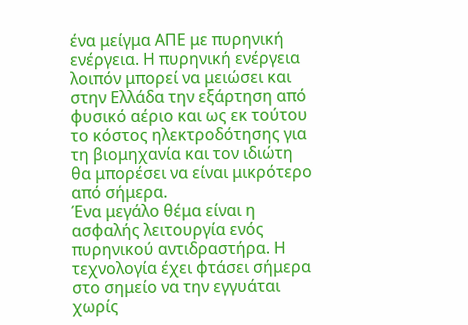ένα μείγμα ΑΠΕ με πυρηνική ενέργεια. Η πυρηνική ενέργεια λοιπόν μπορεί να μειώσει και στην Ελλάδα την εξάρτηση από φυσικό αέριο και ως εκ τούτου το κόστος ηλεκτροδότησης για τη βιομηχανία και τον ιδιώτη θα μπορέσει να είναι μικρότερο από σήμερα.
Ένα μεγάλο θέμα είναι η ασφαλής λειτουργία ενός πυρηνικού αντιδραστήρα. Η τεχνολογία έχει φτάσει σήμερα στο σημείο να την εγγυάται χωρίς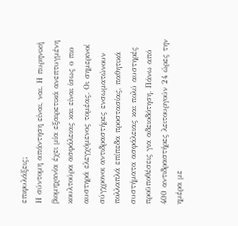επιφυλάξεις;
Η σύντομη απάντηση είναι, ναι. Η πυρηνική βιομηχανία έχει μία εξαιρετικά ανεπτυγμένη κουλτούρα ασφάλειας και είναι ίσως ο πιο αυστηρά ελεγχόμενος τομέας. Οι σημερινοί σύγχρονοι αντιδραστήρες ενσωματώνουν πολλαπλά επίπεδα προστασίας, παθητικά συστήματα ασφάλειας και πολύ αυστηρές προϋποθέσεις για αδειοδότηση. Πάνω από 400 αντιδραστήρες λειτουργούν 24 ώρες την ημέρα με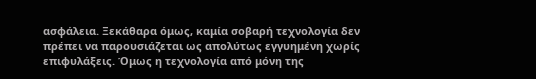ασφάλεια. Ξεκάθαρα όμως, καμία σοβαρή τεχνολογία δεν πρέπει να παρουσιάζεται ως απολύτως εγγυημένη χωρίς επιφυλάξεις. Όμως η τεχνολογία από μόνη της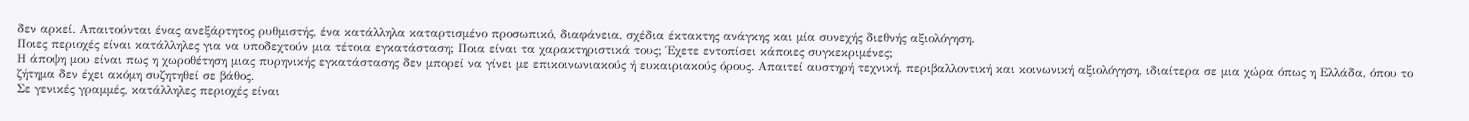δεν αρκεί. Απαιτούνται ένας ανεξάρτητος ρυθμιστής, ένα κατάλληλα καταρτισμένο προσωπικό, διαφάνεια, σχέδια έκτακτης ανάγκης και μία συνεχής διεθνής αξιολόγηση.
Ποιες περιοχές είναι κατάλληλες για να υποδεχτούν μια τέτοια εγκατάσταση; Ποια είναι τα χαρακτηριστικά τους; Έχετε εντοπίσει κάποιες συγκεκριμένες;
Η άποψη μου είναι πως η χωροθέτηση μιας πυρηνικής εγκατάστασης δεν μπορεί να γίνει με επικοινωνιακούς ή ευκαιριακούς όρους. Απαιτεί αυστηρή τεχνική, περιβαλλοντική και κοινωνική αξιολόγηση, ιδιαίτερα σε μια χώρα όπως η Ελλάδα, όπου το ζήτημα δεν έχει ακόμη συζητηθεί σε βάθος.
Σε γενικές γραμμές, κατάλληλες περιοχές είναι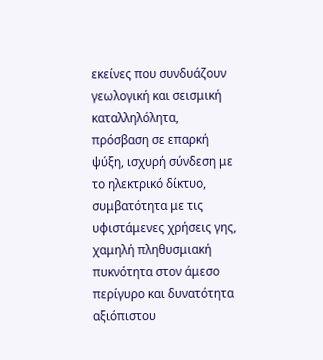εκείνες που συνδυάζουν γεωλογική και σεισμική καταλληλόλητα, πρόσβαση σε επαρκή ψύξη, ισχυρή σύνδεση με το ηλεκτρικό δίκτυο, συμβατότητα με τις υφιστάμενες χρήσεις γης, χαμηλή πληθυσμιακή πυκνότητα στον άμεσο περίγυρο και δυνατότητα αξιόπιστου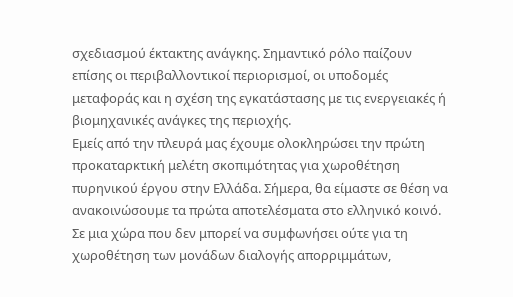σχεδιασμού έκτακτης ανάγκης. Σημαντικό ρόλο παίζουν επίσης οι περιβαλλοντικοί περιορισμοί, οι υποδομές μεταφοράς και η σχέση της εγκατάστασης με τις ενεργειακές ή βιομηχανικές ανάγκες της περιοχής.
Εμείς από την πλευρά μας έχουμε ολοκληρώσει την πρώτη προκαταρκτική μελέτη σκοπιμότητας για χωροθέτηση πυρηνικού έργου στην Ελλάδα. Σήμερα, θα είμαστε σε θέση να ανακοινώσουμε τα πρώτα αποτελέσματα στο ελληνικό κοινό.
Σε μια χώρα που δεν μπορεί να συμφωνήσει ούτε για τη χωροθέτηση των μονάδων διαλογής απορριμμάτων,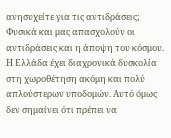ανησυχείτε για τις αντιδράσεις;
Φυσικά και μας απασχολούν οι αντιδράσεις και η άποψη του κόσμου. Η Ελλάδα έχει διαχρονικά δυσκολία στη χωροθέτηση ακόμη και πολύ απλούστερων υποδομών. Αυτό όμως δεν σημαίνει ότι πρέπει να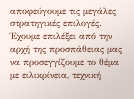αποφεύγουμε τις μεγάλες στρατηγικές επιλογές. Έχουμε επιλέξει από την αρχή της προσπάθειας μας να προσεγγίζουμε το θέμα με ειλικρίνεια, τεχνική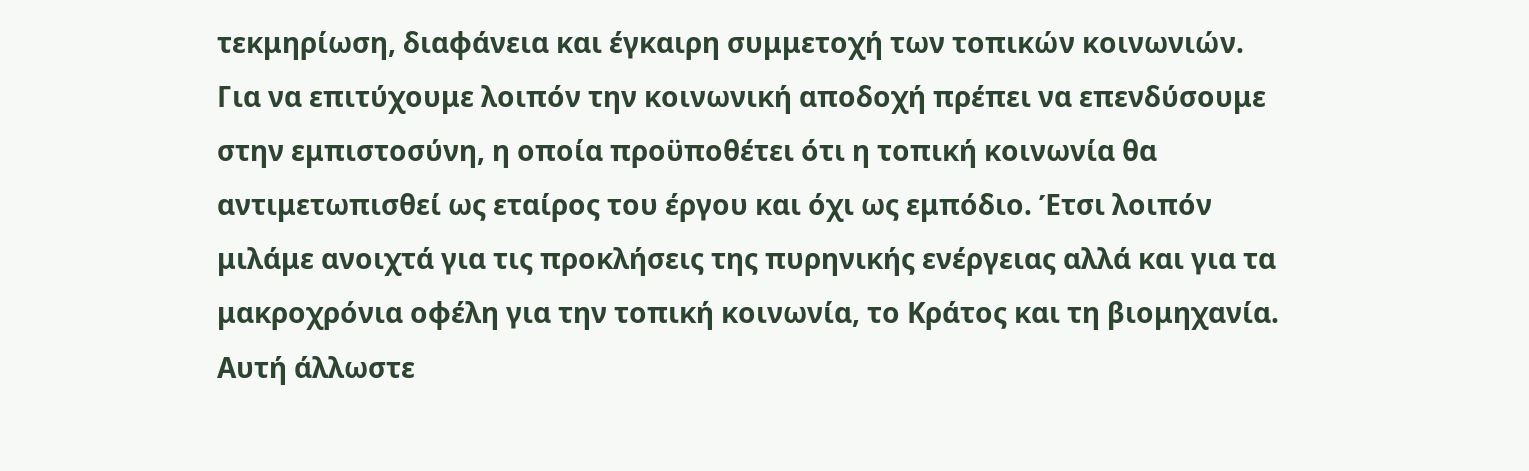τεκμηρίωση, διαφάνεια και έγκαιρη συμμετοχή των τοπικών κοινωνιών. Για να επιτύχουμε λοιπόν την κοινωνική αποδοχή πρέπει να επενδύσουμε στην εμπιστοσύνη, η οποία προϋποθέτει ότι η τοπική κοινωνία θα αντιμετωπισθεί ως εταίρος του έργου και όχι ως εμπόδιο. Έτσι λοιπόν μιλάμε ανοιχτά για τις προκλήσεις της πυρηνικής ενέργειας αλλά και για τα μακροχρόνια οφέλη για την τοπική κοινωνία, το Κράτος και τη βιομηχανία.
Αυτή άλλωστε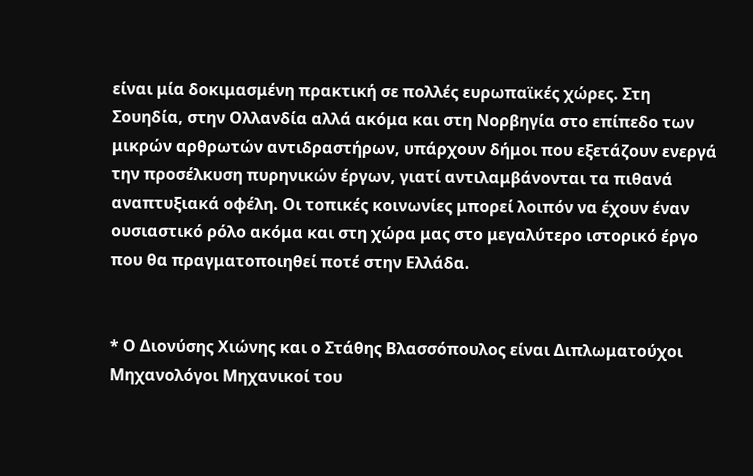είναι μία δοκιμασμένη πρακτική σε πολλές ευρωπαϊκές χώρες. Στη Σουηδία, στην Ολλανδία αλλά ακόμα και στη Νορβηγία στο επίπεδο των μικρών αρθρωτών αντιδραστήρων, υπάρχουν δήμοι που εξετάζουν ενεργά την προσέλκυση πυρηνικών έργων, γιατί αντιλαμβάνονται τα πιθανά αναπτυξιακά οφέλη. Οι τοπικές κοινωνίες μπορεί λοιπόν να έχουν έναν ουσιαστικό ρόλο ακόμα και στη χώρα μας στο μεγαλύτερο ιστορικό έργο που θα πραγματοποιηθεί ποτέ στην Ελλάδα.


* Ο Διονύσης Χιώνης και ο Στάθης Βλασσόπουλος είναι Διπλωματούχοι Μηχανολόγοι Μηχανικοί του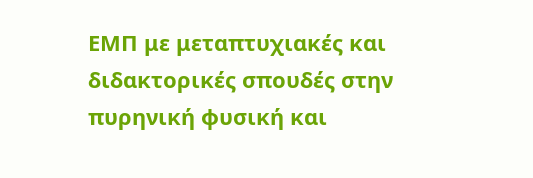ΕΜΠ με μεταπτυχιακές και διδακτορικές σπουδές στην πυρηνική φυσική και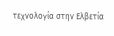τεχνολογία στην Ελβετία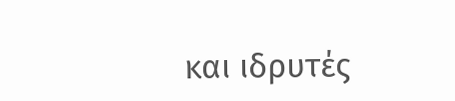και ιδρυτές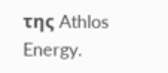της Athlos Energy.